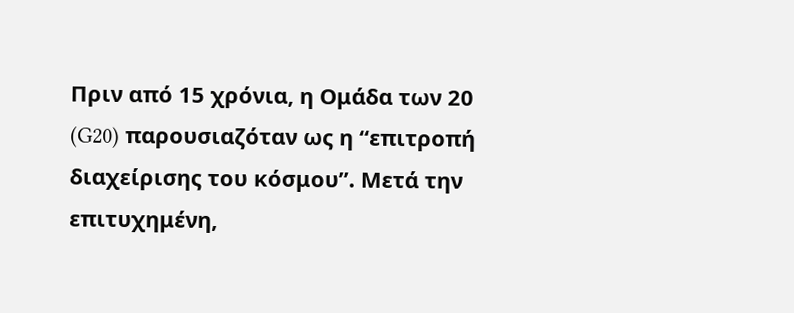Πριν από 15 χρόνια, η Ομάδα των 20 (G20) παρουσιαζόταν ως η “επιτροπή διαχείρισης του κόσμου”. Μετά την επιτυχημένη,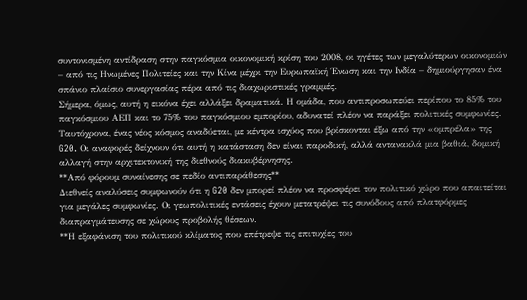συντονισμένη αντίδραση στην παγκόσμια οικονομική κρίση του 2008, οι ηγέτες των μεγαλύτερων οικονομιών – από τις Ηνωμένες Πολιτείες και την Κίνα μέχρι την Ευρωπαϊκή Ένωση και την Ινδία – δημιούργησαν ένα σπάνιο πλαίσιο συνεργασίας πέρα από τις διαχωριστικές γραμμές.
Σήμερα, όμως, αυτή η εικόνα έχει αλλάξει δραματικά. Η ομάδα, που αντιπροσωπεύει περίπου το 85% του παγκόσμιου ΑΕΠ και το 75% του παγκόσμιου εμπορίου, αδυνατεί πλέον να παράξει πολιτικές συμφωνίες. Ταυτόχρονα, ένας νέος κόσμος αναδύεται, με κέντρα ισχύος που βρίσκονται έξω από την «ομπρέλα» της G20. Οι αναφορές δείχνουν ότι αυτή η κατάσταση δεν είναι παροδική, αλλά αντανακλά μια βαθιά, δομική αλλαγή στην αρχιτεκτονική της διεθνούς διακυβέρνησης.
**Από φόρουμ συναίνεσης σε πεδίο αντιπαράθεσης**
Διεθνείς αναλύσεις συμφωνούν ότι η G20 δεν μπορεί πλέον να προσφέρει τον πολιτικό χώρο που απαιτείται για μεγάλες συμφωνίες. Οι γεωπολιτικές εντάσεις έχουν μετατρέψει τις συνόδους από πλατφόρμες διαπραγμάτευσης σε χώρους προβολής θέσεων.
**Η εξαφάνιση του πολιτικού κλίματος που επέτρεψε τις επιτυχίες του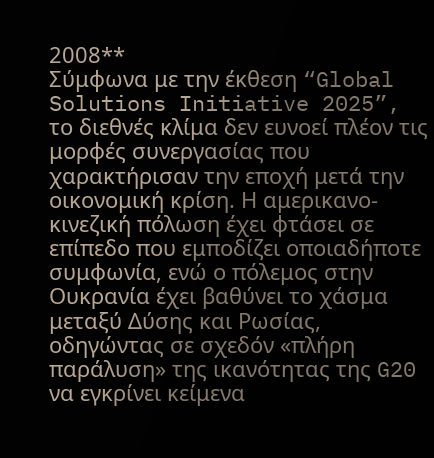2008**
Σύμφωνα με την έκθεση “Global Solutions Initiative 2025”, το διεθνές κλίμα δεν ευνοεί πλέον τις μορφές συνεργασίας που χαρακτήρισαν την εποχή μετά την οικονομική κρίση. Η αμερικανο-κινεζική πόλωση έχει φτάσει σε επίπεδο που εμποδίζει οποιαδήποτε συμφωνία, ενώ ο πόλεμος στην Ουκρανία έχει βαθύνει το χάσμα μεταξύ Δύσης και Ρωσίας, οδηγώντας σε σχεδόν «πλήρη παράλυση» της ικανότητας της G20 να εγκρίνει κείμενα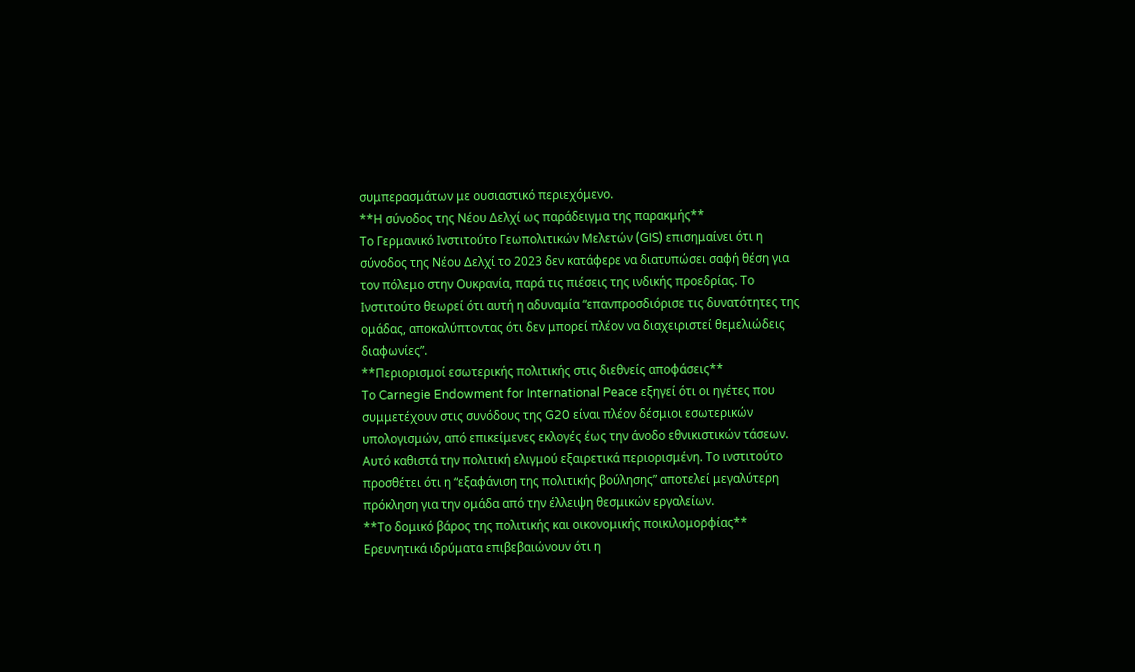συμπερασμάτων με ουσιαστικό περιεχόμενο.
**Η σύνοδος της Νέου Δελχί ως παράδειγμα της παρακμής**
Το Γερμανικό Ινστιτούτο Γεωπολιτικών Μελετών (GIS) επισημαίνει ότι η σύνοδος της Νέου Δελχί το 2023 δεν κατάφερε να διατυπώσει σαφή θέση για τον πόλεμο στην Ουκρανία, παρά τις πιέσεις της ινδικής προεδρίας. Το Ινστιτούτο θεωρεί ότι αυτή η αδυναμία “επανπροσδιόρισε τις δυνατότητες της ομάδας, αποκαλύπτοντας ότι δεν μπορεί πλέον να διαχειριστεί θεμελιώδεις διαφωνίες”.
**Περιορισμοί εσωτερικής πολιτικής στις διεθνείς αποφάσεις**
Το Carnegie Endowment for International Peace εξηγεί ότι οι ηγέτες που συμμετέχουν στις συνόδους της G20 είναι πλέον δέσμιοι εσωτερικών υπολογισμών, από επικείμενες εκλογές έως την άνοδο εθνικιστικών τάσεων. Αυτό καθιστά την πολιτική ελιγμού εξαιρετικά περιορισμένη. Το ινστιτούτο προσθέτει ότι η “εξαφάνιση της πολιτικής βούλησης” αποτελεί μεγαλύτερη πρόκληση για την ομάδα από την έλλειψη θεσμικών εργαλείων.
**Το δομικό βάρος της πολιτικής και οικονομικής ποικιλομορφίας**
Ερευνητικά ιδρύματα επιβεβαιώνουν ότι η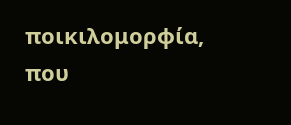ποικιλομορφία, που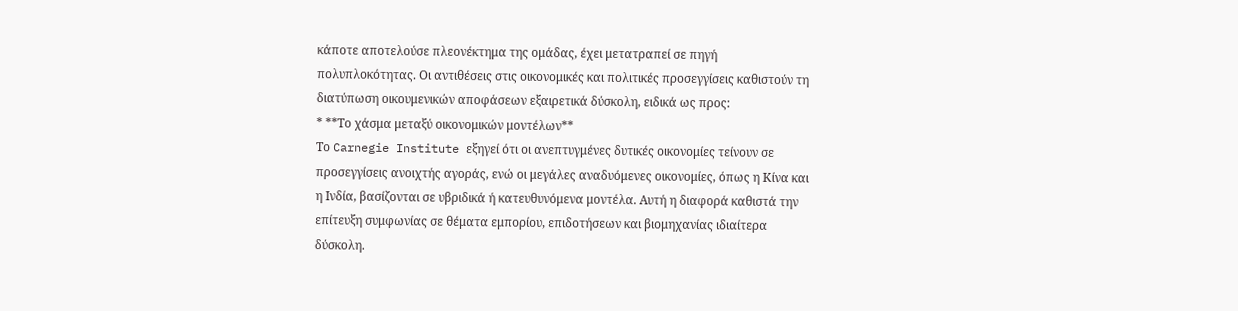κάποτε αποτελούσε πλεονέκτημα της ομάδας, έχει μετατραπεί σε πηγή πολυπλοκότητας. Οι αντιθέσεις στις οικονομικές και πολιτικές προσεγγίσεις καθιστούν τη διατύπωση οικουμενικών αποφάσεων εξαιρετικά δύσκολη, ειδικά ως προς:
* **Το χάσμα μεταξύ οικονομικών μοντέλων**
Το Carnegie Institute εξηγεί ότι οι ανεπτυγμένες δυτικές οικονομίες τείνουν σε προσεγγίσεις ανοιχτής αγοράς, ενώ οι μεγάλες αναδυόμενες οικονομίες, όπως η Κίνα και η Ινδία, βασίζονται σε υβριδικά ή κατευθυνόμενα μοντέλα. Αυτή η διαφορά καθιστά την επίτευξη συμφωνίας σε θέματα εμπορίου, επιδοτήσεων και βιομηχανίας ιδιαίτερα δύσκολη.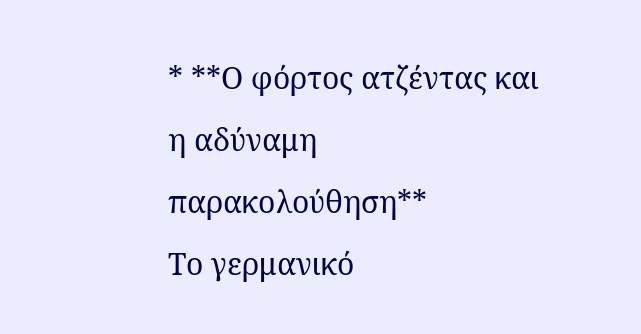* **Ο φόρτος ατζέντας και η αδύναμη παρακολούθηση**
Το γερμανικό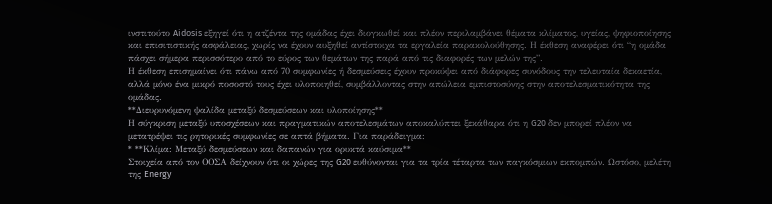ινστιτούτο Aidosis εξηγεί ότι η ατζέντα της ομάδας έχει διογκωθεί και πλέον περιλαμβάνει θέματα κλίματος, υγείας, ψηφιοποίησης και επισιτιστικής ασφάλειας, χωρίς να έχουν αυξηθεί αντίστοιχα τα εργαλεία παρακολούθησης. Η έκθεση αναφέρει ότι “η ομάδα πάσχει σήμερα περισσότερο από το εύρος των θεμάτων της παρά από τις διαφορές των μελών της”.
Η έκθεση επισημαίνει ότι πάνω από 70 συμφωνίες ή δεσμεύσεις έχουν προκύψει από διάφορες συνόδους την τελευταία δεκαετία, αλλά μόνο ένα μικρό ποσοστό τους έχει υλοποιηθεί, συμβάλλοντας στην απώλεια εμπιστοσύνης στην αποτελεσματικότητα της ομάδας.
**Διευρυνόμενη ψαλίδα μεταξύ δεσμεύσεων και υλοποίησης**
Η σύγκριση μεταξύ υποσχέσεων και πραγματικών αποτελεσμάτων αποκαλύπτει ξεκάθαρα ότι η G20 δεν μπορεί πλέον να μετατρέψει τις ρητορικές συμφωνίες σε απτά βήματα. Για παράδειγμα:
* **Κλίμα: Μεταξύ δεσμεύσεων και δαπανών για ορυκτά καύσιμα**
Στοιχεία από τον ΟΟΣΑ δείχνουν ότι οι χώρες της G20 ευθύνονται για τα τρία τέταρτα των παγκόσμιων εκπομπών. Ωστόσο, μελέτη της Energy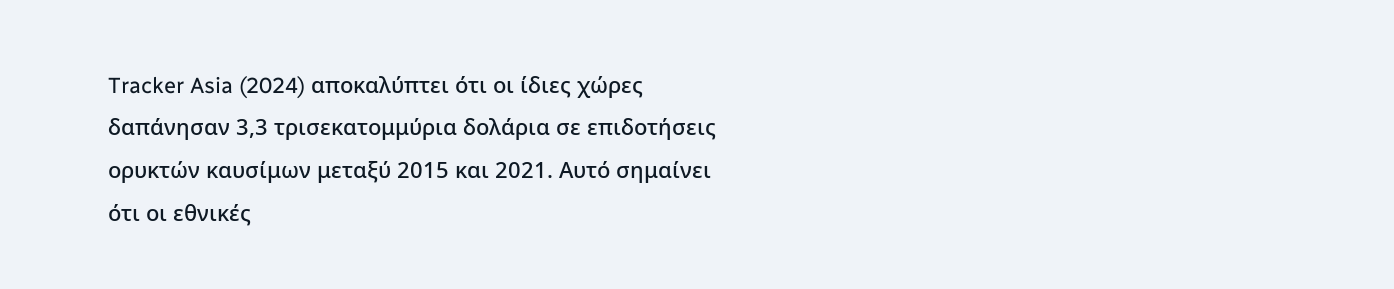Tracker Asia (2024) αποκαλύπτει ότι οι ίδιες χώρες δαπάνησαν 3,3 τρισεκατομμύρια δολάρια σε επιδοτήσεις ορυκτών καυσίμων μεταξύ 2015 και 2021. Αυτό σημαίνει ότι οι εθνικές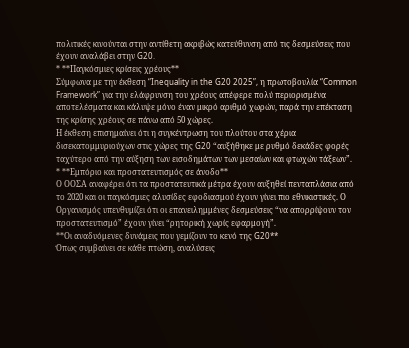πολιτικές κινούνται στην αντίθετη ακριβώς κατεύθυνση από τις δεσμεύσεις που έχουν αναλάβει στην G20.
* **Παγκόσμιες κρίσεις χρέους**
Σύμφωνα με την έκθεση “Inequality in the G20 2025”, η πρωτοβουλία “Common Framework” για την ελάφρυνση του χρέους απέφερε πολύ περιορισμένα αποτελέσματα και κάλυψε μόνο έναν μικρό αριθμό χωρών, παρά την επέκταση της κρίσης χρέους σε πάνω από 50 χώρες.
Η έκθεση επισημαίνει ότι η συγκέντρωση του πλούτου στα χέρια δισεκατομμυριούχων στις χώρες της G20 “αυξήθηκε με ρυθμό δεκάδες φορές ταχύτερο από την αύξηση των εισοδημάτων των μεσαίων και φτωχών τάξεων”.
* **Εμπόριο και προστατευτισμός σε άνοδο**
Ο ΟΟΣΑ αναφέρει ότι τα προστατευτικά μέτρα έχουν αυξηθεί πενταπλάσια από το 2020 και οι παγκόσμιες αλυσίδες εφοδιασμού έχουν γίνει πιο εθνικιστικές. Ο Οργανισμός υπενθυμίζει ότι οι επανειλημμένες δεσμεύσεις “να απορρίψουν τον προστατευτισμό” έχουν γίνει “ρητορική χωρίς εφαρμογή”.
**Οι αναδυόμενες δυνάμεις που γεμίζουν το κενό της G20**
Όπως συμβαίνει σε κάθε πτώση, αναλύσεις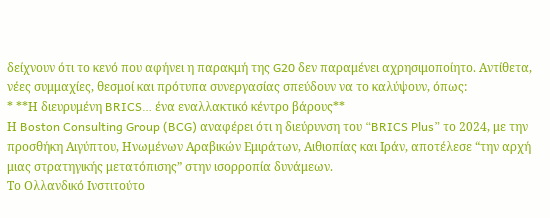δείχνουν ότι το κενό που αφήνει η παρακμή της G20 δεν παραμένει αχρησιμοποίητο. Αντίθετα, νέες συμμαχίες, θεσμοί και πρότυπα συνεργασίας σπεύδουν να το καλύψουν, όπως:
* **Η διευρυμένη BRICS… ένα εναλλακτικό κέντρο βάρους**
Η Boston Consulting Group (BCG) αναφέρει ότι η διεύρυνση του “BRICS Plus” το 2024, με την προσθήκη Αιγύπτου, Ηνωμένων Αραβικών Εμιράτων, Αιθιοπίας και Ιράν, αποτέλεσε “την αρχή μιας στρατηγικής μετατόπισης” στην ισορροπία δυνάμεων.
Το Ολλανδικό Ινστιτούτο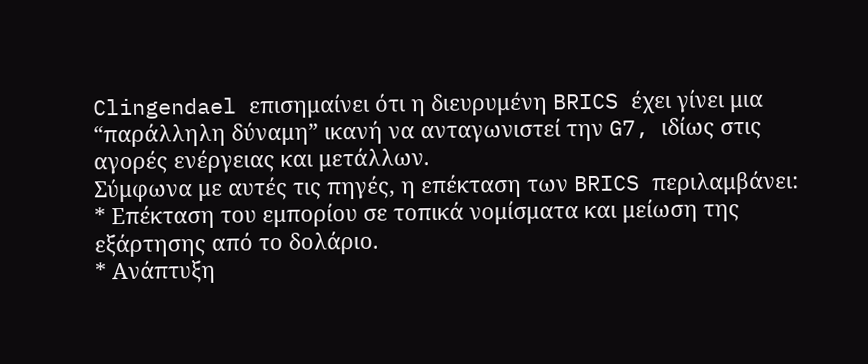Clingendael επισημαίνει ότι η διευρυμένη BRICS έχει γίνει μια “παράλληλη δύναμη” ικανή να ανταγωνιστεί την G7, ιδίως στις αγορές ενέργειας και μετάλλων.
Σύμφωνα με αυτές τις πηγές, η επέκταση των BRICS περιλαμβάνει:
* Επέκταση του εμπορίου σε τοπικά νομίσματα και μείωση της εξάρτησης από το δολάριο.
* Ανάπτυξη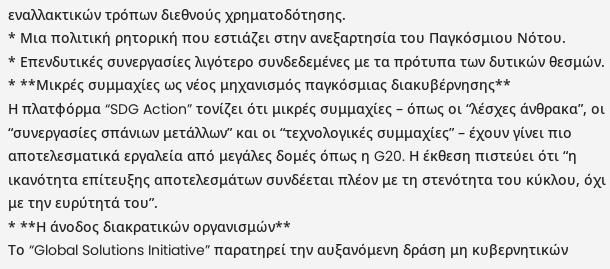εναλλακτικών τρόπων διεθνούς χρηματοδότησης.
* Μια πολιτική ρητορική που εστιάζει στην ανεξαρτησία του Παγκόσμιου Νότου.
* Επενδυτικές συνεργασίες λιγότερο συνδεδεμένες με τα πρότυπα των δυτικών θεσμών.
* **Μικρές συμμαχίες ως νέος μηχανισμός παγκόσμιας διακυβέρνησης**
Η πλατφόρμα “SDG Action” τονίζει ότι μικρές συμμαχίες – όπως οι “λέσχες άνθρακα”, οι “συνεργασίες σπάνιων μετάλλων” και οι “τεχνολογικές συμμαχίες” – έχουν γίνει πιο αποτελεσματικά εργαλεία από μεγάλες δομές όπως η G20. Η έκθεση πιστεύει ότι “η ικανότητα επίτευξης αποτελεσμάτων συνδέεται πλέον με τη στενότητα του κύκλου, όχι με την ευρύτητά του”.
* **Η άνοδος διακρατικών οργανισμών**
Το “Global Solutions Initiative” παρατηρεί την αυξανόμενη δράση μη κυβερνητικών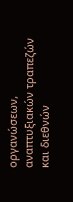οργανώσεων, αναπτυξιακών τραπεζών και διεθνών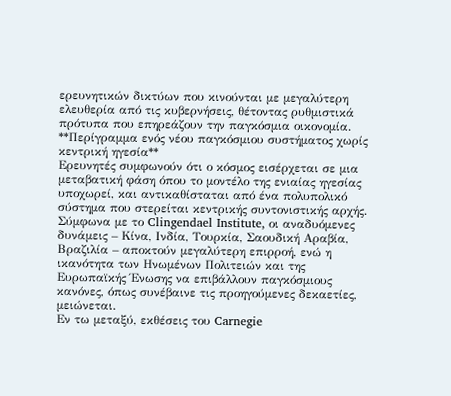ερευνητικών δικτύων που κινούνται με μεγαλύτερη ελευθερία από τις κυβερνήσεις, θέτοντας ρυθμιστικά πρότυπα που επηρεάζουν την παγκόσμια οικονομία.
**Περίγραμμα ενός νέου παγκόσμιου συστήματος χωρίς κεντρική ηγεσία**
Ερευνητές συμφωνούν ότι ο κόσμος εισέρχεται σε μια μεταβατική φάση όπου το μοντέλο της ενιαίας ηγεσίας υποχωρεί, και αντικαθίσταται από ένα πολυπολικό σύστημα που στερείται κεντρικής συντονιστικής αρχής.
Σύμφωνα με το Clingendael Institute, οι αναδυόμενες δυνάμεις – Κίνα, Ινδία, Τουρκία, Σαουδική Αραβία, Βραζιλία – αποκτούν μεγαλύτερη επιρροή, ενώ η ικανότητα των Ηνωμένων Πολιτειών και της Ευρωπαϊκής Ένωσης να επιβάλλουν παγκόσμιους κανόνες, όπως συνέβαινε τις προηγούμενες δεκαετίες, μειώνεται.
Εν τω μεταξύ, εκθέσεις του Carnegie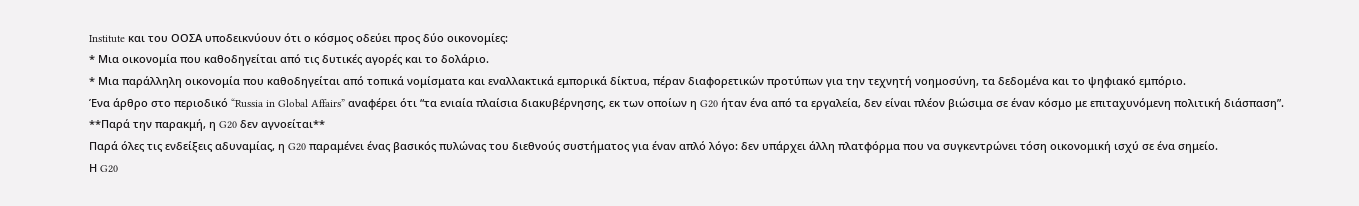Institute και του ΟΟΣΑ υποδεικνύουν ότι ο κόσμος οδεύει προς δύο οικονομίες:
* Μια οικονομία που καθοδηγείται από τις δυτικές αγορές και το δολάριο.
* Μια παράλληλη οικονομία που καθοδηγείται από τοπικά νομίσματα και εναλλακτικά εμπορικά δίκτυα, πέραν διαφορετικών προτύπων για την τεχνητή νοημοσύνη, τα δεδομένα και το ψηφιακό εμπόριο.
Ένα άρθρο στο περιοδικό “Russia in Global Affairs” αναφέρει ότι “τα ενιαία πλαίσια διακυβέρνησης, εκ των οποίων η G20 ήταν ένα από τα εργαλεία, δεν είναι πλέον βιώσιμα σε έναν κόσμο με επιταχυνόμενη πολιτική διάσπαση”.
**Παρά την παρακμή, η G20 δεν αγνοείται**
Παρά όλες τις ενδείξεις αδυναμίας, η G20 παραμένει ένας βασικός πυλώνας του διεθνούς συστήματος για έναν απλό λόγο: δεν υπάρχει άλλη πλατφόρμα που να συγκεντρώνει τόση οικονομική ισχύ σε ένα σημείο.
Η G20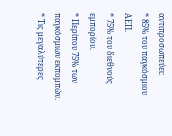αντιπροσωπεύει:
* 85% του παγκόσμιου ΑΕΠ.
* 75% του διεθνούς εμπορίου.
* Περίπου 75% των παγκόσμιων εκπομπών.
* Τις μεγαλύτερες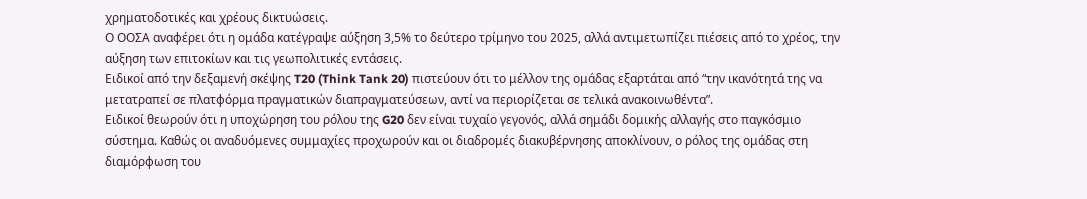χρηματοδοτικές και χρέους δικτυώσεις.
Ο ΟΟΣΑ αναφέρει ότι η ομάδα κατέγραψε αύξηση 3,5% το δεύτερο τρίμηνο του 2025, αλλά αντιμετωπίζει πιέσεις από το χρέος, την αύξηση των επιτοκίων και τις γεωπολιτικές εντάσεις.
Ειδικοί από την δεξαμενή σκέψης T20 (Think Tank 20) πιστεύουν ότι το μέλλον της ομάδας εξαρτάται από “την ικανότητά της να μετατραπεί σε πλατφόρμα πραγματικών διαπραγματεύσεων, αντί να περιορίζεται σε τελικά ανακοινωθέντα”.
Ειδικοί θεωρούν ότι η υποχώρηση του ρόλου της G20 δεν είναι τυχαίο γεγονός, αλλά σημάδι δομικής αλλαγής στο παγκόσμιο σύστημα. Καθώς οι αναδυόμενες συμμαχίες προχωρούν και οι διαδρομές διακυβέρνησης αποκλίνουν, ο ρόλος της ομάδας στη διαμόρφωση του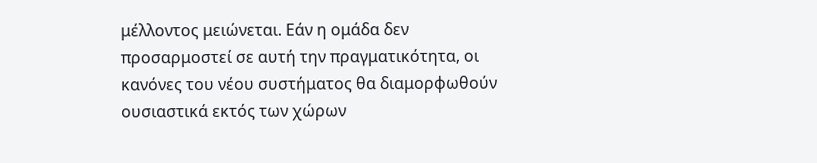μέλλοντος μειώνεται. Εάν η ομάδα δεν προσαρμοστεί σε αυτή την πραγματικότητα, οι κανόνες του νέου συστήματος θα διαμορφωθούν ουσιαστικά εκτός των χώρων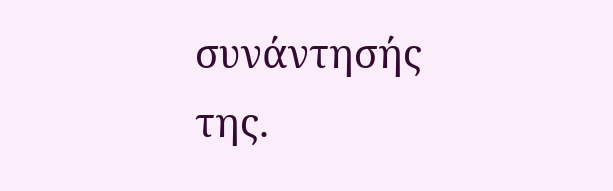συνάντησής της.